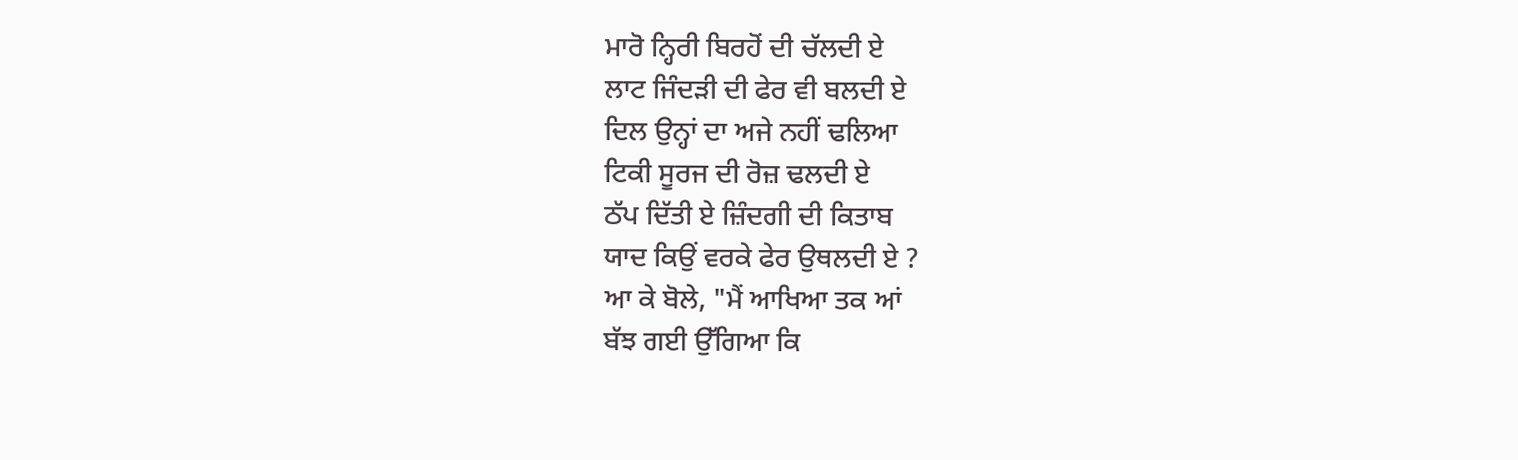ਮਾਰੋ ਨ੍ਹਿਰੀ ਬਿਰਹੋਂ ਦੀ ਚੱਲਦੀ ਏ
ਲਾਟ ਜਿੰਦੜੀ ਦੀ ਫੇਰ ਵੀ ਬਲਦੀ ਏ
ਦਿਲ ਉਨ੍ਹਾਂ ਦਾ ਅਜੇ ਨਹੀਂ ਢਲਿਆ
ਟਿਕੀ ਸੂਰਜ ਦੀ ਰੋਜ਼ ਢਲਦੀ ਏ
ਠੱਪ ਦਿੱਤੀ ਏ ਜ਼ਿੰਦਗੀ ਦੀ ਕਿਤਾਬ
ਯਾਦ ਕਿਉਂ ਵਰਕੇ ਫੇਰ ਉਥਲਦੀ ਏ ?
ਆ ਕੇ ਬੋਲੇ, "ਮੈਂ ਆਖਿਆ ਤਕ ਆਂ
ਬੱਝ ਗਈ ਉੱਗਿਆ ਕਿ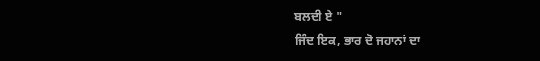ਬਲਦੀ ਏ "
ਜਿੰਦ ਇਕ, ਭਾਰ ਦੋ ਜਹਾਨਾਂ ਦਾ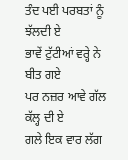ਤੰਦ ਪਈ ਪਰਬਤਾਂ ਨੂੰ ਝੱਲਦੀ ਏ
ਭਾਵੇਂ ਟੁੱਟੀਆਂ ਵਰ੍ਹੇ ਨੇ ਬੀਤ ਗਏ
ਪਰ ਨਜ਼ਰ ਆਵੇ ਗੱਲ ਕੱਲ੍ਹ ਦੀ ਏ
ਗਲੇ ਇਕ ਵਾਰ ਲੱਗ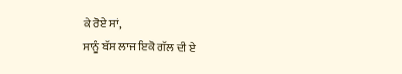ਕੇ ਰੋਏ ਸਾਂ,
ਸਾਨੂੰ ਬੱਸ ਲਾਜ ਇਕੋ ਗੱਲ ਦੀ ਏ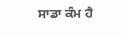ਸਾਡਾ ਕੰਮ ਹੈ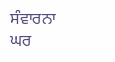ਸੰਵਾਰਨਾ ਘਰ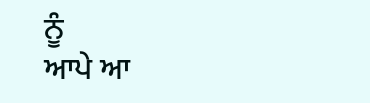ਨੂੰ
ਆਪੇ ਆ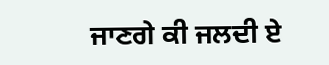ਜਾਣਗੇ ਕੀ ਜਲਦੀ ਏ